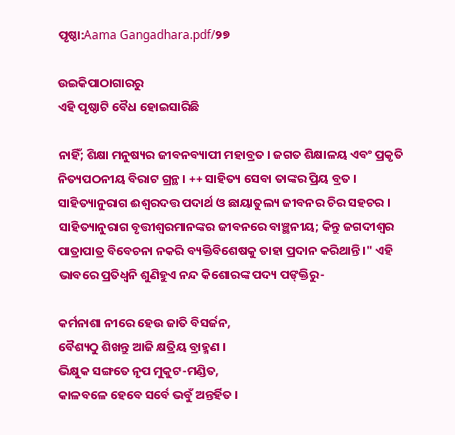ପୃଷ୍ଠା:Aama Gangadhara.pdf/୨୭

ଉଇକିପାଠାଗାର‌ରୁ
ଏହି ପୃଷ୍ଠାଟି ବୈଧ ହୋଇସାରିଛି

ନାହିଁ; ଶିକ୍ଷା ମନୁଷ୍ୟର ଜୀବନବ୍ୟାପୀ ମହାବ୍ରତ । ଜଗତ ଶିକ୍ଷାଳୟ ଏବଂ ପ୍ରକୃତି ନିତ୍ୟପଠନୀୟ ବିରାଟ ଗ୍ରନ୍ଥ । ++ ସାହିତ୍ୟ ସେବା ତାଙ୍କର ପ୍ରିୟ ବ୍ରତ । ସାହିତ୍ୟାନୁରାଗ ଈଶ୍ୱରଦତ୍ତ ପଦାର୍ଥ ଓ ଛାୟାତୁଲ୍ୟ ଜୀବନର ଚିର ସହଚର । ସାହିତ୍ୟାନୁରାଗ ବୃତ୍ତୀଶ୍ୱରମାନଙ୍କର ଜୀବନରେ ବାଞ୍ଛନୀୟ; କିନ୍ତୁ ଜଗଦୀଶ୍ୱର ପାତ୍ରାପାତ୍ର ବିବେଚନା ନକରି ବ୍ୟକ୍ତିବିଶେଷକୁ ତାହା ପ୍ରଦାନ କରିଥାନ୍ତି ।" ଏହି ଭାବରେ ପ୍ରତିଧ୍ୱନି ଶୁଣିହୁଏ ନନ୍ଦ କିଶୋରଙ୍କ ପଦ୍ୟ ପଙ୍‍କ୍ତିରୁ-

କର୍ମନାଶା ନୀରେ ହେଉ ଜାତି ବିସର୍ଜନ,
ବୈଶ୍ୟଠୁ ଶିଖନ୍ତୁ ଆଜି କ୍ଷତ୍ରିୟ ବ୍ରାହ୍ମଣ ।
ଭିକ୍ଷୁକ ସଙ୍ଗତେ ନୃପ ମୁକୁଟ-ମଣ୍ଡିତ,
କାଳବଳେ ହେବେ ସର୍ବେ ଭବୁଁ ଅନ୍ତର୍ହିତ ।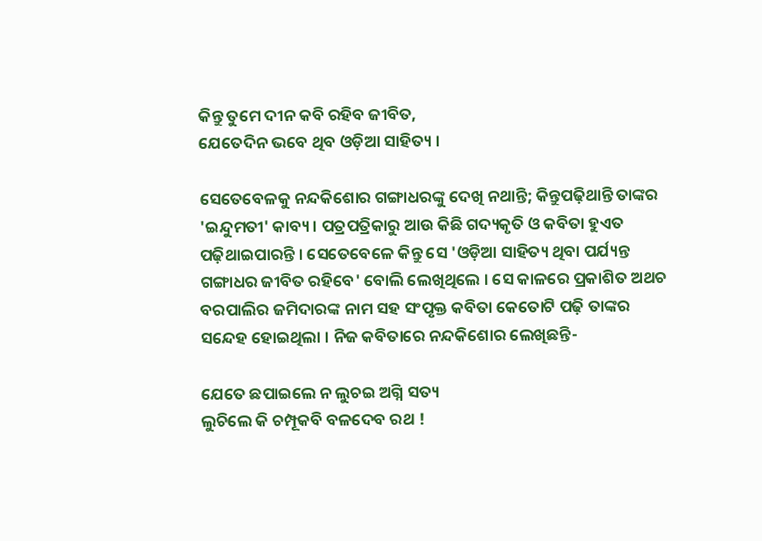କିନ୍ତୁ ତୁମେ ଦୀନ କବି ରହିବ ଜୀବିତ,
ଯେତେଦିନ ଭବେ ଥିବ ଓଡ଼ିଆ ସାହିତ୍ୟ ।

ସେତେବେଳକୁ ନନ୍ଦକିଶୋର ଗଙ୍ଗାଧରଙ୍କୁ ଦେଖି ନଥାନ୍ତି; କିନ୍ତୁପଢ଼ିଥାନ୍ତି ତାଙ୍କର 'ଇନ୍ଦୁମତୀ' କାବ୍ୟ । ପତ୍ରପତ୍ରିକାରୁ ଆଉ କିଛି ଗଦ୍ୟକୃତି ଓ କବିତା ହୁଏତ ପଢ଼ିଥାଇପାରନ୍ତି । ସେତେବେଳେ କିନ୍ତୁ ସେ 'ଓଡ଼ିଆ ସାହିତ୍ୟ ଥିବା ପର୍ଯ୍ୟନ୍ତ ଗଙ୍ଗାଧର ଜୀବିତ ରହିବେ' ବୋଲି ଲେଖିଥିଲେ । ସେ କାଳରେ ପ୍ରକାଶିତ ଅଥଚ ବରପାଲିର ଜମିଦାରଙ୍କ ନାମ ସହ ସଂପୃକ୍ତ କବିତା କେତୋଟି ପଢ଼ି ତାଙ୍କର ସନ୍ଦେହ ହୋଇଥିଲା । ନିଜ କବିତାରେ ନନ୍ଦକିଶୋର ଲେଖିଛନ୍ତି-

ଯେତେ ଛପାଇଲେ ନ ଲୁଚଇ ଅଗ୍ନି ସତ୍ୟ
ଲୁଚିଲେ କି ଚମ୍ପୂକବି ବଳଦେବ ରଥ !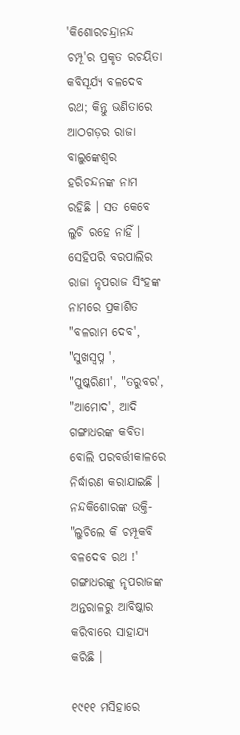'କିଶୋରଚନ୍ଦ୍ରାନନ୍ଦ ଚମ୍ପୂ'ର ପ୍ରକୃତ ରଚୟିତା କବିସୂର୍ଯ୍ୟ ବଳଦେବ ରଥ; କିନ୍ତୁ ଭଣିତାରେ ଆଠଗଡ଼ର ରାଜା ବାଲୁଙ୍କେଶ୍ୱର ହରିଚନ୍ଦନଙ୍କ ନାମ ରହିଛି । ସତ କେବେ ଲୁଚି ରହେ ନାହିଁ । ସେହିପରି ବରପାଲିର ରାଜା ନୃପରାଜ ସିଂହଙ୍କ ନାମରେ ପ୍ରକାଶିତ "ବଳରାମ ଦେବ', "ସୁଖସ୍ୱପ୍ନ ', "ପୁଷ୍କରିଣୀ', "ତରୁବର', "ଆମୋଦ', ଆଦି ଗଙ୍ଗାଧରଙ୍କ କବିତା ବୋଲି ପରବର୍ତ୍ତୀକାଳରେ ନିର୍ଦ୍ଧାରଣ କରାଯାଇଛି । ନନ୍ଦକିଶୋରଙ୍କ ଉକ୍ତି- "ଲୁଚିଲେ କି ଚମ୍ପୂକବି ବଳଦେବ ରଥ !' ଗଙ୍ଗାଧରଙ୍କୁ ନୃପରାଜଙ୍କ ଅନ୍ତରାଳରୁ ଆବିଷ୍କାର କରିବାରେ ସାହାଯ୍ୟ କରିଛି ।

୧୯୧୧ ମସିହାରେ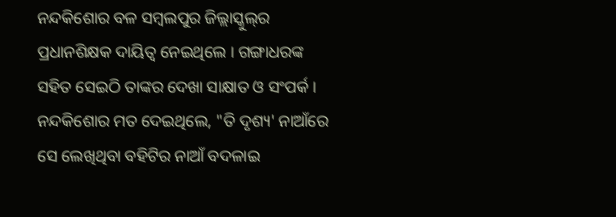ନନ୍ଦକିଶୋର ବଳ ସମ୍ବଲପୁର ଜିଲ୍ଲାସ୍କୁଲ୍‍ର ପ୍ରଧାନଶିକ୍ଷକ ଦାୟିତ୍ୱ ନେଇଥିଲେ । ଗଙ୍ଗାଧରଙ୍କ ସହିତ ସେଇଠି ତାଙ୍କର ଦେଖା ସାକ୍ଷାତ ଓ ସଂପର୍କ । ନନ୍ଦକିଶୋର ମତ ଦେଇଥିଲେ, "ତି ଦୃଶ୍ୟ' ନାଆଁରେ ସେ ଲେଖିଥିବା ବହିଟିର ନାଆଁ ବଦଳାଇ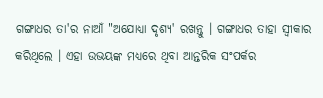ଗଙ୍ଗାଧର ତା'ର ନାଆଁ "ଅଯୋଧ୍ୟା ଦୃଶ୍ୟ' ରଖନ୍ତୁ । ଗଙ୍ଗାଧର ତାହା ସ୍ୱୀକାର କରିଥିଲେ । ଏହା ଉଭୟଙ୍କ ମଧ୍ୟରେ ଥିବା ଆନ୍ତରିକ ସଂପର୍କର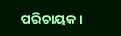ପରିଚାୟକ ।